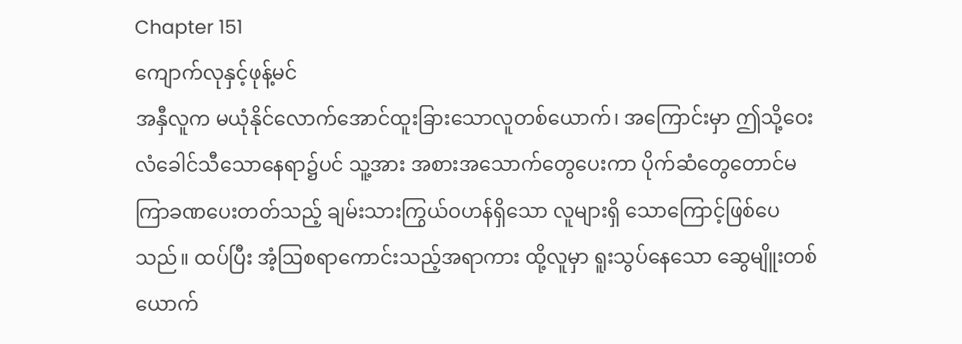Chapter 151
ကျောက်လုနှင့်ဖုန့်မင်
အနှီလူက မယုံနိုင်လောက်အောင်ထူးခြားသောလူတစ်ယောက်၊ အကြောင်းမှာ ဤသို့ဝေးလံခေါင်သီသောနေရာ၌ပင် သူ့အား အစားအသောက်တွေပေးကာ ပိုက်ဆံတွေတောင်မကြာခဏပေးတတ်သည့် ချမ်းသားကြွယ်ဝဟန်ရှိသော လူများရှိ သောကြောင့်ဖြစ်ပေသည်။ ထပ်ပြီး အံ့ဩစရာကောင်းသည့်အရာကား ထို့လူမှာ ရူးသွပ်နေသော ဆွေမျိူးတစ်ယောက်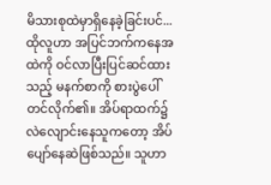မိသားစုထဲမှာရှိနေခဲ့ခြင်းပင်...
ထိုလူဟာ အပြင်ဘက်ကနေအထဲကို ဝင်လာပြီးပြင်ဆင်ထားသည့် မနက်စာကို စားပွဲပေါ်တင်လိုက်၏။ အိပ်ရာထက်၌ လဲလျောင်းနေသူကတော့ အိပ်ပျော်နေဆဲဖြစ်သည်။ သူဟာ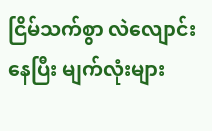ငြိမ်သက်စွာ လဲလျောင်းနေပြီး မျက်လုံးများ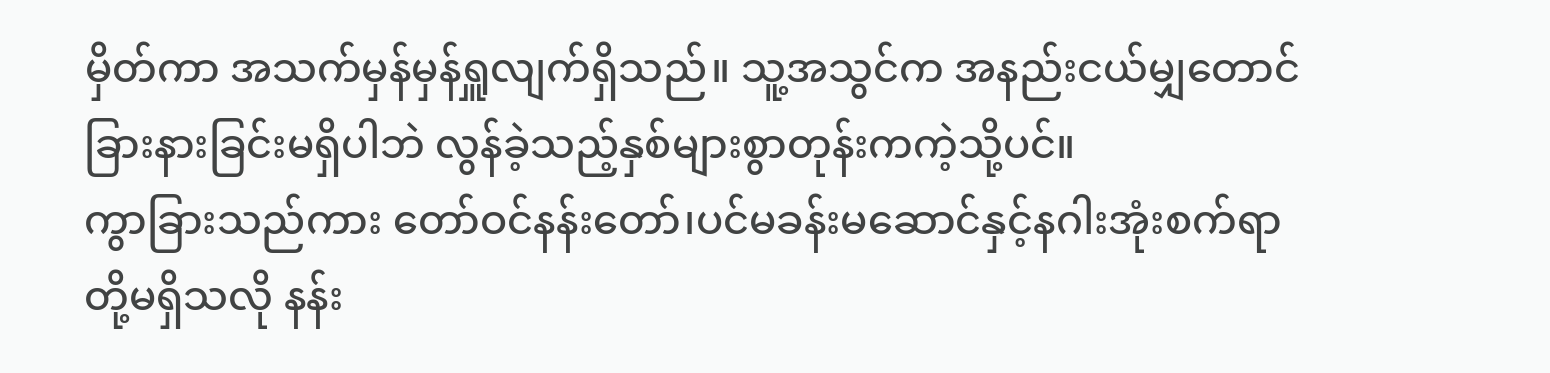မှိတ်ကာ အသက်မှန်မှန်ရှူလျက်ရှိသည်။ သူ့အသွင်က အနည်းငယ်မျှတောင် ခြားနားခြင်းမရှိပါဘဲ လွန်ခဲ့သည့်နှစ်များစွာတုန်းကကဲ့သို့ပင်။
ကွာခြားသည်ကား တော်ဝင်နန်းတော်၊ပင်မခန်းမဆောင်နှင့်နဂါးအုံးစက်ရာတို့မရှိသလို နန်း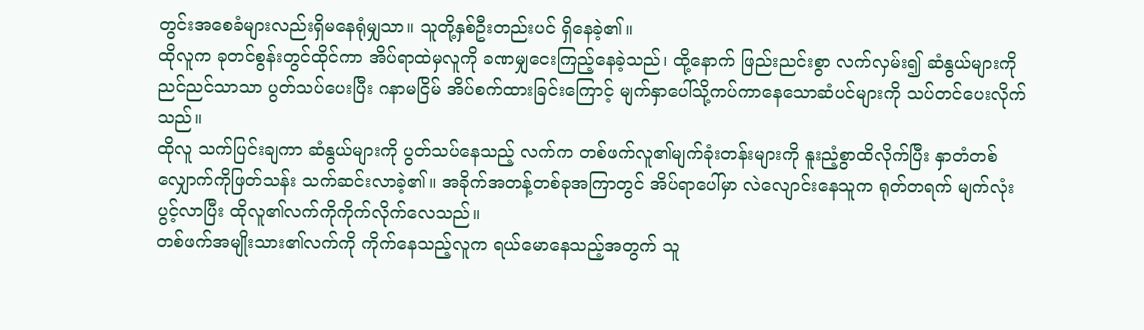တွင်းအစေခံများလည်းရှိမနေရုံမျှသာ။ သူတို့နှစ်ဦးတည်းပင် ရှိနေခဲ့၏။
ထိုလူက ခုတင်စွန်းတွင်ထိုင်ကာ အိပ်ရာထဲမှလူကို ခဏမျှငေးကြည့်နေခဲ့သည်၊ ထို့နောက် ဖြည်းညင်းစွာ လက်လှမ်း၍ ဆံနွယ်များကို ညင်ညင်သာသာ ပွတ်သပ်ပေးပြီး ဂနာမငြိမ် အိပ်စက်ထားခြင်းကြောင့် မျက်နှာပေါ်သို့ကပ်ကာနေသောဆံပင်များကို သပ်တင်ပေးလိုက်သည်။
ထိုလူ သက်ပြင်းချကာ ဆံနွယ်များကို ပွတ်သပ်နေသည့် လက်က တစ်ဖက်လူ၏မျက်ခုံးတန်းများကို နူးညံ့စွာထိလိုက်ပြီး နှာတံတစ်လျှောက်ကိုဖြတ်သန်း သက်ဆင်းလာခဲ့၏။ အခိုက်အတန့်တစ်ခုအကြာတွင် အိပ်ရာပေါ်မှာ လဲလျောင်းနေသူက ရုတ်တရက် မျက်လုံးပွင့်လာပြီး ထိုလူ၏လက်ကိုကိုက်လိုက်လေသည်။
တစ်ဖက်အမျိုးသား၏လက်ကို ကိုက်နေသည့်လူက ရယ်မောနေသည့်အတွက် သူ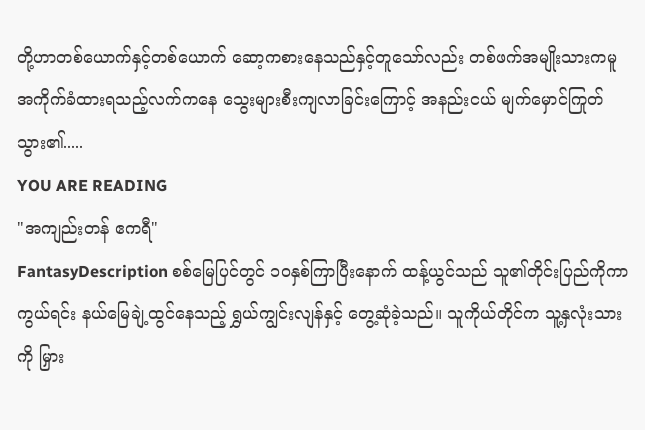တို့ဟာတစ်ယောက်နှင့်တစ်ယောက် ဆော့ကစားနေသည်နှင့်တူသော်လည်း တစ်ဖက်အမျိုးသားကမူ အကိုက်ခံထားရသည့်လက်ကနေ သွေးများစီးကျလာခြင်းကြောင့် အနည်းငယ် မျက်မှောင်ကြုတ်သွား၏.....
YOU ARE READING
"အကျည်းတန် ဧကရီ"
FantasyDescription စစ်မြေပြင်တွင် ၁၀နှစ်ကြာပြီးနောက် ထန့်ယွင်သည် သူ၏တိုင်းပြည်ကိုကာကွယ်ရင်း နယ်မြေချဲ့ထွင်နေသည့် ရွှယ်ကျွင်းလျန်နှင့် တွေ့ဆုံခဲ့သည်။ သူကိုယ်တိုင်က သူ့နှလုံးသားကို မြှား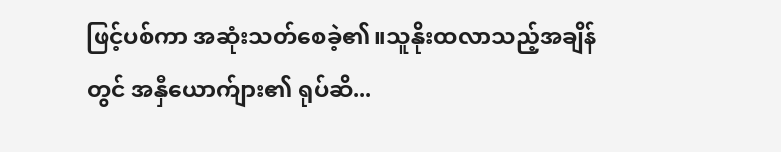ဖြင့်ပစ်ကာ အဆုံးသတ်စေခဲ့၏။သူနိုးထလာသည့်အချိန်တွင် အနှီယောက်ျား၏ ရုပ်ဆိ...